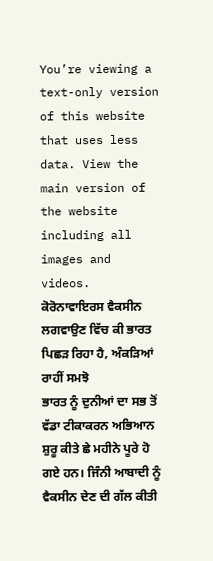You’re viewing a text-only version of this website that uses less data. View the main version of the website including all images and videos.
ਕੋਰੋਨਾਵਾਇਰਸ ਵੈਕਸੀਨ ਲਗਵਾਉਣ ਵਿੱਚ ਕੀ ਭਾਰਤ ਪਿਛੜ ਰਿਹਾ ਹੈ, ਅੰਕੜਿਆਂ ਰਾਹੀਂ ਸਮਝੋ
ਭਾਰਤ ਨੂੰ ਦੁਨੀਆਂ ਦਾ ਸਭ ਤੋਂ ਵੱਡਾ ਟੀਕਾਕਰਨ ਅਭਿਆਨ ਸ਼ੁਰੂ ਕੀਤੇ ਛੇ ਮਹੀਨੇ ਪੂਰੇ ਹੋ ਗਏ ਹਨ। ਜਿੰਨੀ ਆਬਾਦੀ ਨੂੰ ਵੈਕਸੀਨ ਦੇਣ ਦੀ ਗੱਲ ਕੀਤੀ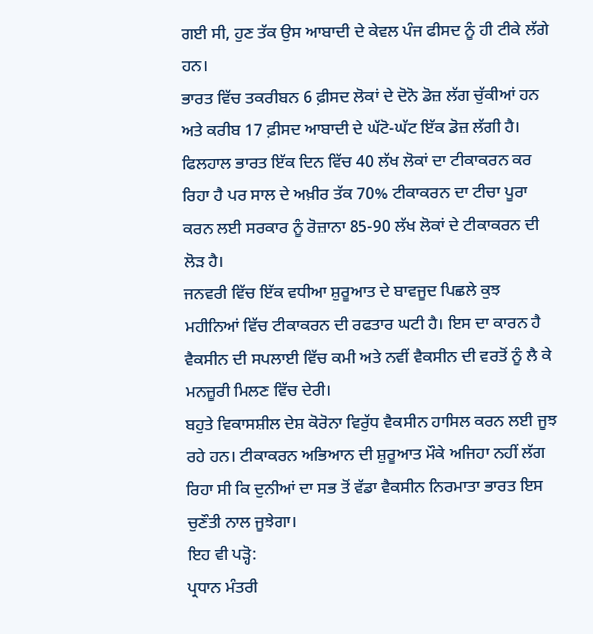ਗਈ ਸੀ, ਹੁਣ ਤੱਕ ਉਸ ਆਬਾਦੀ ਦੇ ਕੇਵਲ ਪੰਜ ਫੀਸਦ ਨੂੰ ਹੀ ਟੀਕੇ ਲੱਗੇ ਹਨ।
ਭਾਰਤ ਵਿੱਚ ਤਕਰੀਬਨ 6 ਫ਼ੀਸਦ ਲੋਕਾਂ ਦੇ ਦੋਨੋ ਡੋਜ਼ ਲੱਗ ਚੁੱਕੀਆਂ ਹਨ ਅਤੇ ਕਰੀਬ 17 ਫ਼ੀਸਦ ਆਬਾਦੀ ਦੇ ਘੱਟੋ-ਘੱਟ ਇੱਕ ਡੋਜ਼ ਲੱਗੀ ਹੈ।
ਫਿਲਹਾਲ ਭਾਰਤ ਇੱਕ ਦਿਨ ਵਿੱਚ 40 ਲੱਖ ਲੋਕਾਂ ਦਾ ਟੀਕਾਕਰਨ ਕਰ ਰਿਹਾ ਹੈ ਪਰ ਸਾਲ ਦੇ ਅਖ਼ੀਰ ਤੱਕ 70% ਟੀਕਾਕਰਨ ਦਾ ਟੀਚਾ ਪੂਰਾ ਕਰਨ ਲਈ ਸਰਕਾਰ ਨੂੰ ਰੋਜ਼ਾਨਾ 85-90 ਲੱਖ ਲੋਕਾਂ ਦੇ ਟੀਕਾਕਰਨ ਦੀ ਲੋੜ ਹੈ।
ਜਨਵਰੀ ਵਿੱਚ ਇੱਕ ਵਧੀਆ ਸ਼ੁਰੂਆਤ ਦੇ ਬਾਵਜੂਦ ਪਿਛਲੇ ਕੁਝ ਮਹੀਨਿਆਂ ਵਿੱਚ ਟੀਕਾਕਰਨ ਦੀ ਰਫਤਾਰ ਘਟੀ ਹੈ। ਇਸ ਦਾ ਕਾਰਨ ਹੈ ਵੈਕਸੀਨ ਦੀ ਸਪਲਾਈ ਵਿੱਚ ਕਮੀ ਅਤੇ ਨਵੀਂ ਵੈਕਸੀਨ ਦੀ ਵਰਤੋਂ ਨੂੰ ਲੈ ਕੇ ਮਨਜ਼ੂਰੀ ਮਿਲਣ ਵਿੱਚ ਦੇਰੀ।
ਬਹੁਤੇ ਵਿਕਾਸਸ਼ੀਲ ਦੇਸ਼ ਕੋਰੋਨਾ ਵਿਰੁੱਧ ਵੈਕਸੀਨ ਹਾਸਿਲ ਕਰਨ ਲਈ ਜੂਝ ਰਹੇ ਹਨ। ਟੀਕਾਕਰਨ ਅਭਿਆਨ ਦੀ ਸ਼ੁਰੂਆਤ ਮੌਕੇ ਅਜਿਹਾ ਨਹੀਂ ਲੱਗ ਰਿਹਾ ਸੀ ਕਿ ਦੁਨੀਆਂ ਦਾ ਸਭ ਤੋਂ ਵੱਡਾ ਵੈਕਸੀਨ ਨਿਰਮਾਤਾ ਭਾਰਤ ਇਸ ਚੁਣੌਤੀ ਨਾਲ ਜੂਝੇਗਾ।
ਇਹ ਵੀ ਪੜ੍ਹੋ:
ਪ੍ਰਧਾਨ ਮੰਤਰੀ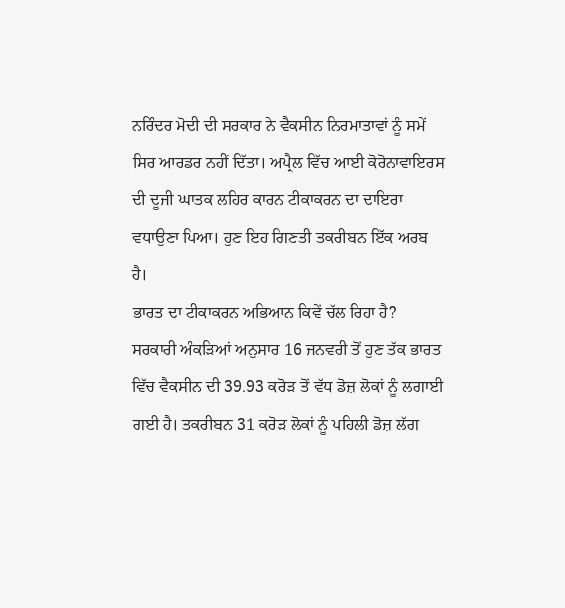ਨਰਿੰਦਰ ਮੋਦੀ ਦੀ ਸਰਕਾਰ ਨੇ ਵੈਕਸੀਨ ਨਿਰਮਾਤਾਵਾਂ ਨੂੰ ਸਮੇਂ ਸਿਰ ਆਰਡਰ ਨਹੀਂ ਦਿੱਤਾ। ਅਪ੍ਰੈਲ ਵਿੱਚ ਆਈ ਕੋਰੋਨਾਵਾਇਰਸ ਦੀ ਦੂਜੀ ਘਾਤਕ ਲਹਿਰ ਕਾਰਨ ਟੀਕਾਕਰਨ ਦਾ ਦਾਇਰਾ ਵਧਾਉਣਾ ਪਿਆ। ਹੁਣ ਇਹ ਗਿਣਤੀ ਤਕਰੀਬਨ ਇੱਕ ਅਰਬ ਹੈ।
ਭਾਰਤ ਦਾ ਟੀਕਾਕਰਨ ਅਭਿਆਨ ਕਿਵੇਂ ਚੱਲ ਰਿਹਾ ਹੈ?
ਸਰਕਾਰੀ ਅੰਕੜਿਆਂ ਅਨੁਸਾਰ 16 ਜਨਵਰੀ ਤੋਂ ਹੁਣ ਤੱਕ ਭਾਰਤ ਵਿੱਚ ਵੈਕਸੀਨ ਦੀ 39.93 ਕਰੋੜ ਤੋਂ ਵੱਧ ਡੋਜ਼ ਲੋਕਾਂ ਨੂੰ ਲਗਾਈ ਗਈ ਹੈ। ਤਕਰੀਬਨ 31 ਕਰੋੜ ਲੋਕਾਂ ਨੂੰ ਪਹਿਲੀ ਡੋਜ਼ ਲੱਗ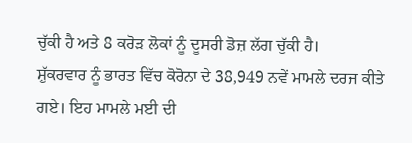ਚੁੱਕੀ ਹੈ ਅਤੇ 8 ਕਰੋੜ ਲੋਕਾਂ ਨੂੰ ਦੂਸਰੀ ਡੋਜ਼ ਲੱਗ ਚੁੱਕੀ ਹੈ।
ਸ਼ੁੱਕਰਵਾਰ ਨੂੰ ਭਾਰਤ ਵਿੱਚ ਕੋਰੋਨਾ ਦੇ 38,949 ਨਵੇਂ ਮਾਮਲੇ ਦਰਜ ਕੀਤੇ ਗਏ। ਇਹ ਮਾਮਲੇ ਮਈ ਦੀ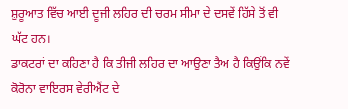ਸ਼ੁਰੂਆਤ ਵਿੱਚ ਆਈ ਦੂਜੀ ਲਹਿਰ ਦੀ ਚਰਮ ਸੀਮਾ ਦੇ ਦਸਵੇਂ ਹਿੱਸੇ ਤੋਂ ਵੀ ਘੱਟ ਹਨ।
ਡਾਕਟਰਾਂ ਦਾ ਕਹਿਣਾ ਹੈ ਕਿ ਤੀਜੀ ਲਹਿਰ ਦਾ ਆਉਣਾ ਤੈਅ ਹੈ ਕਿਉਂਕਿ ਨਵੇਂ ਕੋਰੋਨਾ ਵਾਇਰਸ ਵੇਰੀਐਂਟ ਦੇ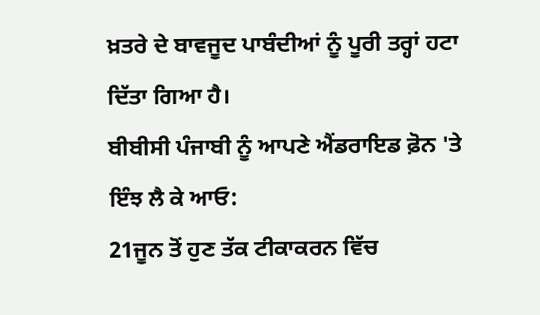ਖ਼ਤਰੇ ਦੇ ਬਾਵਜੂਦ ਪਾਬੰਦੀਆਂ ਨੂੰ ਪੂਰੀ ਤਰ੍ਹਾਂ ਹਟਾ ਦਿੱਤਾ ਗਿਆ ਹੈ।
ਬੀਬੀਸੀ ਪੰਜਾਬੀ ਨੂੰ ਆਪਣੇ ਐਂਡਰਾਇਡ ਫ਼ੋਨ 'ਤੇ ਇੰਝ ਲੈ ਕੇ ਆਓ:
21ਜੂਨ ਤੋਂ ਹੁਣ ਤੱਕ ਟੀਕਾਕਰਨ ਵਿੱਚ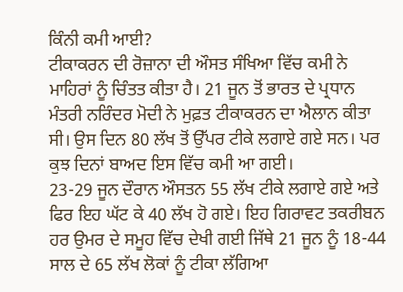ਕਿੰਨੀ ਕਮੀ ਆਈ?
ਟੀਕਾਕਰਨ ਦੀ ਰੋਜ਼ਾਨਾ ਦੀ ਔਸਤ ਸੰਖਿਆ ਵਿੱਚ ਕਮੀ ਨੇ ਮਾਹਿਰਾਂ ਨੂੰ ਚਿੰਤਤ ਕੀਤਾ ਹੈ। 21 ਜੂਨ ਤੋਂ ਭਾਰਤ ਦੇ ਪ੍ਰਧਾਨ ਮੰਤਰੀ ਨਰਿੰਦਰ ਮੋਦੀ ਨੇ ਮੁਫ਼ਤ ਟੀਕਾਕਰਨ ਦਾ ਐਲਾਨ ਕੀਤਾ ਸੀ। ਉਸ ਦਿਨ 80 ਲੱਖ ਤੋਂ ਉੱਪਰ ਟੀਕੇ ਲਗਾਏ ਗਏ ਸਨ। ਪਰ ਕੁਝ ਦਿਨਾਂ ਬਾਅਦ ਇਸ ਵਿੱਚ ਕਮੀ ਆ ਗਈ।
23-29 ਜੂਨ ਦੌਰਾਨ ਔਸਤਨ 55 ਲੱਖ ਟੀਕੇ ਲਗਾਏ ਗਏ ਅਤੇ ਫਿਰ ਇਹ ਘੱਟ ਕੇ 40 ਲੱਖ ਹੋ ਗਏ। ਇਹ ਗਿਰਾਵਟ ਤਕਰੀਬਨ ਹਰ ਉਮਰ ਦੇ ਸਮੂਹ ਵਿੱਚ ਦੇਖੀ ਗਈ ਜਿੱਥੇ 21 ਜੂਨ ਨੂੰ 18-44 ਸਾਲ ਦੇ 65 ਲੱਖ ਲੋਕਾਂ ਨੂੰ ਟੀਕਾ ਲੱਗਿਆ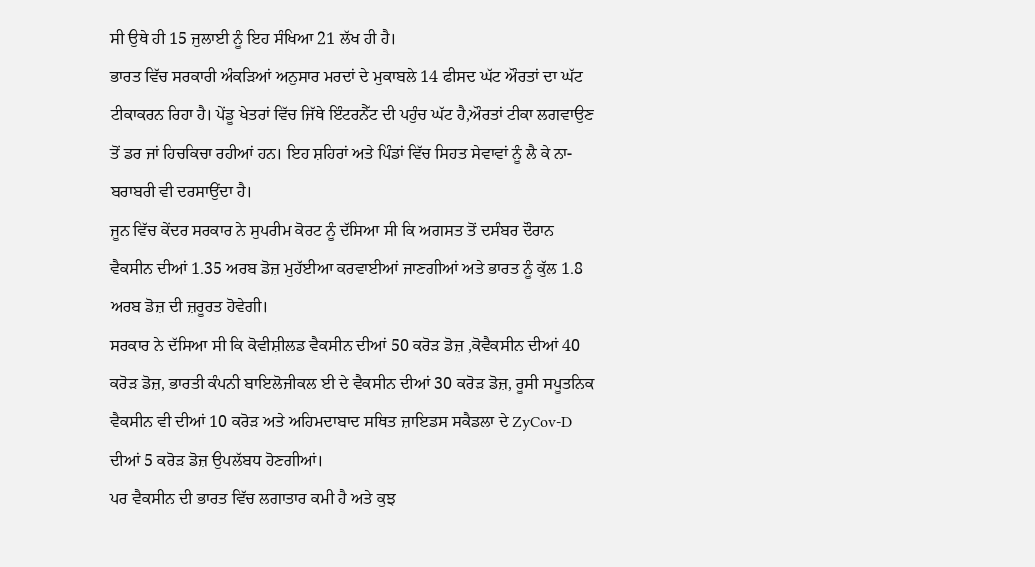ਸੀ ਉਥੇ ਹੀ 15 ਜੁਲਾਈ ਨੂੰ ਇਹ ਸੰਖਿਆ 21 ਲੱਖ ਹੀ ਹੈ।
ਭਾਰਤ ਵਿੱਚ ਸਰਕਾਰੀ ਅੰਕੜਿਆਂ ਅਨੁਸਾਰ ਮਰਦਾਂ ਦੇ ਮੁਕਾਬਲੇ 14 ਫੀਸਦ ਘੱਟ ਔਰਤਾਂ ਦਾ ਘੱਟ ਟੀਕਾਕਰਨ ਰਿਹਾ ਹੈ। ਪੇਂਡੂ ਖੇਤਰਾਂ ਵਿੱਚ ਜਿੱਥੇ ਇੰਟਰਨੈੱਟ ਦੀ ਪਹੁੰਚ ਘੱਟ ਹੈ,ਔਰਤਾਂ ਟੀਕਾ ਲਗਵਾਉਣ ਤੋਂ ਡਰ ਜਾਂ ਹਿਚਕਿਚਾ ਰਹੀਆਂ ਹਨ। ਇਹ ਸ਼ਹਿਰਾਂ ਅਤੇ ਪਿੰਡਾਂ ਵਿੱਚ ਸਿਹਤ ਸੇਵਾਵਾਂ ਨੂੰ ਲੈ ਕੇ ਨਾ-ਬਰਾਬਰੀ ਵੀ ਦਰਸਾਉਂਦਾ ਹੈ।
ਜੂਨ ਵਿੱਚ ਕੇਂਦਰ ਸਰਕਾਰ ਨੇ ਸੁਪਰੀਮ ਕੋਰਟ ਨੂੰ ਦੱਸਿਆ ਸੀ ਕਿ ਅਗਸਤ ਤੋਂ ਦਸੰਬਰ ਦੌਰਾਨ ਵੈਕਸੀਨ ਦੀਆਂ 1.35 ਅਰਬ ਡੋਜ਼ ਮੁਹੱਈਆ ਕਰਵਾਈਆਂ ਜਾਣਗੀਆਂ ਅਤੇ ਭਾਰਤ ਨੂੰ ਕੁੱਲ 1.8 ਅਰਬ ਡੋਜ਼ ਦੀ ਜ਼ਰੂਰਤ ਹੋਵੇਗੀ।
ਸਰਕਾਰ ਨੇ ਦੱਸਿਆ ਸੀ ਕਿ ਕੋਵੀਸ਼ੀਲਡ ਵੈਕਸੀਨ ਦੀਆਂ 50 ਕਰੋੜ ਡੋਜ਼ ,ਕੋਵੈਕਸੀਨ ਦੀਆਂ 40 ਕਰੋੜ ਡੋਜ਼, ਭਾਰਤੀ ਕੰਪਨੀ ਬਾਇਲੋਜੀਕਲ ਈ ਦੇ ਵੈਕਸੀਨ ਦੀਆਂ 30 ਕਰੋੜ ਡੋਜ਼, ਰੂਸੀ ਸਪੂਤਨਿਕ ਵੈਕਸੀਨ ਵੀ ਦੀਆਂ 10 ਕਰੋੜ ਅਤੇ ਅਹਿਮਦਾਬਾਦ ਸਥਿਤ ਜ਼ਾਇਡਸ ਸਕੈਡਲਾ ਦੇ ZyCov-D ਦੀਆਂ 5 ਕਰੋੜ ਡੋਜ਼ ਉਪਲੱਬਧ ਹੋਣਗੀਆਂ।
ਪਰ ਵੈਕਸੀਨ ਦੀ ਭਾਰਤ ਵਿੱਚ ਲਗਾਤਾਰ ਕਮੀ ਹੈ ਅਤੇ ਕੁਝ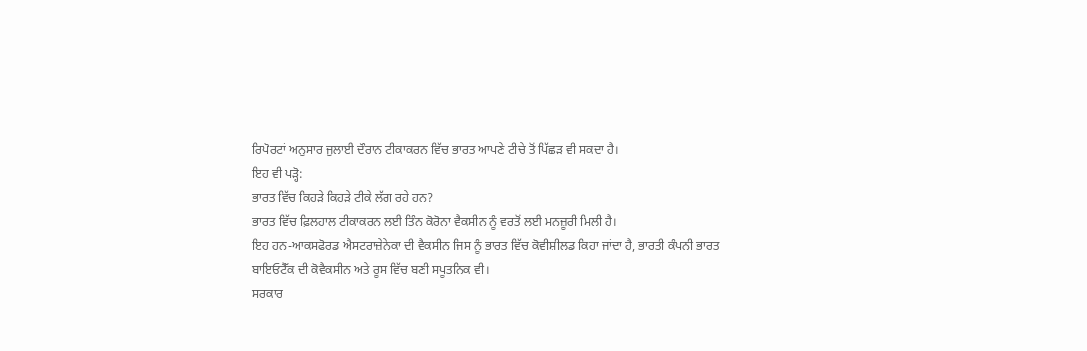ਰਿਪੋਰਟਾਂ ਅਨੁਸਾਰ ਜੁਲਾਈ ਦੌਰਾਨ ਟੀਕਾਕਰਨ ਵਿੱਚ ਭਾਰਤ ਆਪਣੇ ਟੀਚੇ ਤੋਂ ਪਿੱਛੜ ਵੀ ਸਕਦਾ ਹੈ।
ਇਹ ਵੀ ਪੜ੍ਹੋ:
ਭਾਰਤ ਵਿੱਚ ਕਿਹੜੇ ਕਿਹੜੇ ਟੀਕੇ ਲੱਗ ਰਹੇ ਹਨ?
ਭਾਰਤ ਵਿੱਚ ਫ਼ਿਲਹਾਲ ਟੀਕਾਕਰਨ ਲਈ ਤਿੰਨ ਕੋਰੋਨਾ ਵੈਕਸੀਨ ਨੂੰ ਵਰਤੋਂ ਲਈ ਮਨਜ਼ੂਰੀ ਮਿਲੀ ਹੈ।
ਇਹ ਹਨ-ਆਕਸਫੋਰਡ ਐਸਟਰਾਜ਼ੇਨੇਕਾ ਦੀ ਵੈਕਸੀਨ ਜਿਸ ਨੂੰ ਭਾਰਤ ਵਿੱਚ ਕੋਵੀਸ਼ੀਲਡ ਕਿਹਾ ਜਾਂਦਾ ਹੈ, ਭਾਰਤੀ ਕੰਪਨੀ ਭਾਰਤ ਬਾਇਓਟੈੱਕ ਦੀ ਕੋਵੈਕਸੀਨ ਅਤੇ ਰੂਸ ਵਿੱਚ ਬਣੀ ਸਪੂਤਨਿਕ ਵੀ।
ਸਰਕਾਰ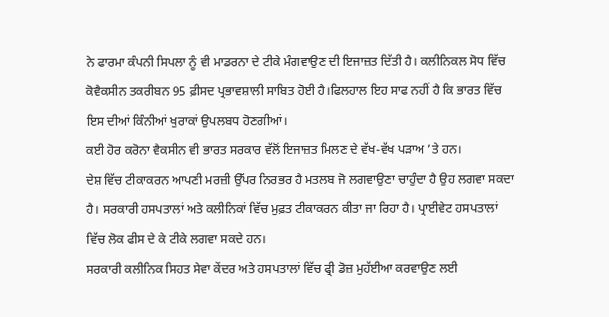ਨੇ ਫਾਰਮਾ ਕੰਪਨੀ ਸਿਪਲਾ ਨੂੰ ਵੀ ਮਾਡਰਨਾ ਦੇ ਟੀਕੇ ਮੰਗਵਾਉਣ ਦੀ ਇਜਾਜ਼ਤ ਦਿੱਤੀ ਹੈ। ਕਲੀਨਿਕਲ ਸੋਧ ਵਿੱਚ ਕੋਵੈਕਸੀਨ ਤਕਰੀਬਨ 95 ਫ਼ੀਸਦ ਪ੍ਰਭਾਵਸ਼ਾਲੀ ਸਾਬਿਤ ਹੋਈ ਹੈ।ਫਿਲਹਾਲ ਇਹ ਸਾਫ ਨਹੀਂ ਹੈ ਕਿ ਭਾਰਤ ਵਿੱਚ ਇਸ ਦੀਆਂ ਕਿੰਨੀਆਂ ਖੁਰਾਕਾਂ ਉਪਲਬਧ ਹੋਣਗੀਆਂ।
ਕਈ ਹੋਰ ਕਰੋਨਾ ਵੈਕਸੀਨ ਵੀ ਭਾਰਤ ਸਰਕਾਰ ਵੱਲੋਂ ਇਜਾਜ਼ਤ ਮਿਲਣ ਦੇ ਵੱਖ-ਵੱਖ ਪੜਾਅ ’ਤੇ ਹਨ।
ਦੇਸ਼ ਵਿੱਚ ਟੀਕਾਕਰਨ ਆਪਣੀ ਮਰਜ਼ੀ ਉੱਪਰ ਨਿਰਭਰ ਹੈ ਮਤਲਬ ਜੋ ਲਗਵਾਉਣਾ ਚਾਹੁੰਦਾ ਹੈ ਉਹ ਲਗਵਾ ਸਕਦਾ ਹੈ। ਸਰਕਾਰੀ ਹਸਪਤਾਲਾਂ ਅਤੇ ਕਲੀਨਿਕਾਂ ਵਿੱਚ ਮੁਫ਼ਤ ਟੀਕਾਕਰਨ ਕੀਤਾ ਜਾ ਰਿਹਾ ਹੈ। ਪ੍ਰਾਈਵੇਟ ਹਸਪਤਾਲਾਂ ਵਿੱਚ ਲੋਕ ਫੀਸ ਦੇ ਕੇ ਟੀਕੇ ਲਗਵਾ ਸਕਦੇ ਹਨ।
ਸਰਕਾਰੀ ਕਲੀਨਿਕ ਸਿਹਤ ਸੇਵਾ ਕੇਂਦਰ ਅਤੇ ਹਸਪਤਾਲਾਂ ਵਿੱਚ ਫ੍ਰੀ ਡੋਜ਼ ਮੁਹੱਈਆ ਕਰਵਾਉਣ ਲਈ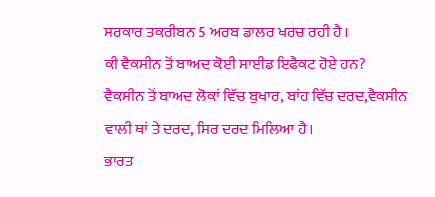ਸਰਕਾਰ ਤਕਰੀਬਨ 5 ਅਰਬ ਡਾਲਰ ਖਰਚ ਰਹੀ ਹੈ।
ਕੀ ਵੈਕਸੀਨ ਤੋਂ ਬਾਅਦ ਕੋਈ ਸਾਈਡ ਇਫੈਕਟ ਹੋਏ ਹਨ?
ਵੈਕਸੀਨ ਤੋਂ ਬਾਅਦ ਲੋਕਾਂ ਵਿੱਚ ਬੁਖਾਰ, ਬਾਂਹ ਵਿੱਚ ਦਰਦ,ਵੈਕਸੀਨ ਵਾਲੀ ਥਾਂ ਤੇ ਦਰਦ, ਸਿਰ ਦਰਦ ਮਿਲਿਆ ਹੈ।
ਭਾਰਤ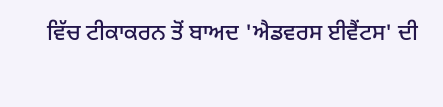ਵਿੱਚ ਟੀਕਾਕਰਨ ਤੋਂ ਬਾਅਦ 'ਐਡਵਰਸ ਈਵੈਂਟਸ' ਦੀ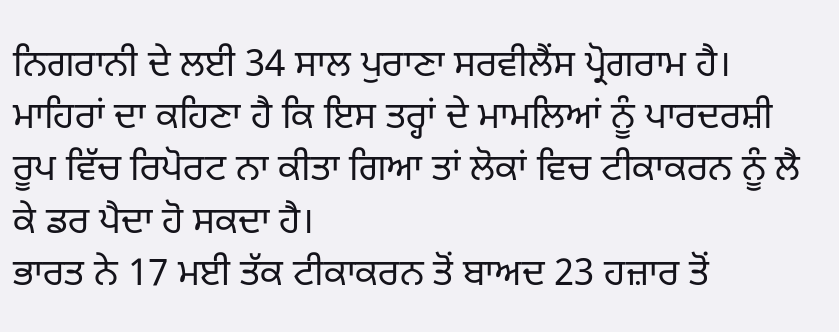ਨਿਗਰਾਨੀ ਦੇ ਲਈ 34 ਸਾਲ ਪੁਰਾਣਾ ਸਰਵੀਲੈਂਸ ਪ੍ਰੋਗਰਾਮ ਹੈ। ਮਾਹਿਰਾਂ ਦਾ ਕਹਿਣਾ ਹੈ ਕਿ ਇਸ ਤਰ੍ਹਾਂ ਦੇ ਮਾਮਲਿਆਂ ਨੂੰ ਪਾਰਦਰਸ਼ੀ ਰੂਪ ਵਿੱਚ ਰਿਪੋਰਟ ਨਾ ਕੀਤਾ ਗਿਆ ਤਾਂ ਲੋਕਾਂ ਵਿਚ ਟੀਕਾਕਰਨ ਨੂੰ ਲੈ ਕੇ ਡਰ ਪੈਦਾ ਹੋ ਸਕਦਾ ਹੈ।
ਭਾਰਤ ਨੇ 17 ਮਈ ਤੱਕ ਟੀਕਾਕਰਨ ਤੋਂ ਬਾਅਦ 23 ਹਜ਼ਾਰ ਤੋਂ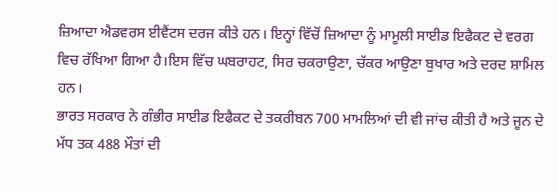ਜ਼ਿਆਦਾ ਐਡਵਰਸ ਈਵੈਂਟਸ ਦਰਜ ਕੀਤੇ ਹਨ। ਇਨ੍ਹਾਂ ਵਿੱਚੋਂ ਜ਼ਿਆਦਾ ਨੂੰ ਮਾਮੂਲੀ ਸਾਈਡ ਇਫੈਕਟ ਦੇ ਵਰਗ ਵਿਚ ਰੱਖਿਆ ਗਿਆ ਹੈ।ਇਸ ਵਿੱਚ ਘਬਰਾਹਟ, ਸਿਰ ਚਕਰਾਉਣਾ, ਚੱਕਰ ਆਉਣਾ ਬੁਖਾਰ ਅਤੇ ਦਰਦ ਸ਼ਾਮਿਲ ਹਨ।
ਭਾਰਤ ਸਰਕਾਰ ਨੇ ਗੰਭੀਰ ਸਾਈਡ ਇਫੈਕਟ ਦੇ ਤਕਰੀਬਨ 700 ਮਾਮਲਿਆਂ ਦੀ ਵੀ ਜਾਂਚ ਕੀਤੀ ਹੈ ਅਤੇ ਜੂਨ ਦੇ ਮੱਧ ਤਕ 488 ਮੌਤਾਂ ਦੀ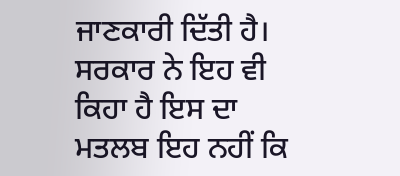ਜਾਣਕਾਰੀ ਦਿੱਤੀ ਹੈ। ਸਰਕਾਰ ਨੇ ਇਹ ਵੀ ਕਿਹਾ ਹੈ ਇਸ ਦਾ ਮਤਲਬ ਇਹ ਨਹੀਂ ਕਿ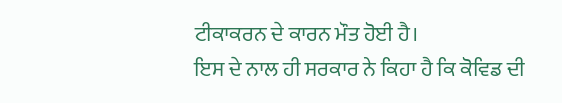ਟੀਕਾਕਰਨ ਦੇ ਕਾਰਨ ਮੌਤ ਹੋਈ ਹੈ।
ਇਸ ਦੇ ਨਾਲ ਹੀ ਸਰਕਾਰ ਨੇ ਕਿਹਾ ਹੈ ਕਿ ਕੋਵਿਡ ਦੀ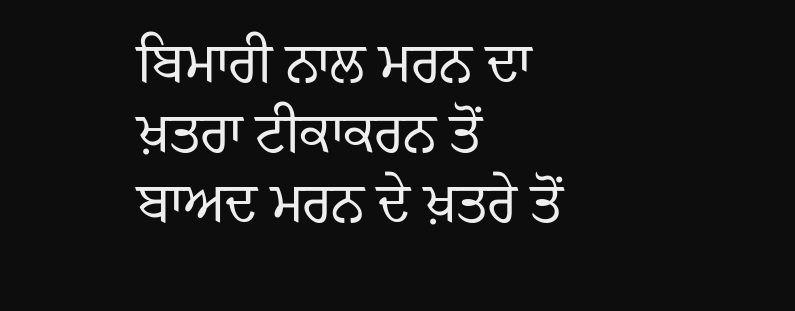ਬਿਮਾਰੀ ਨਾਲ ਮਰਨ ਦਾ ਖ਼ਤਰਾ ਟੀਕਾਕਰਨ ਤੋਂ ਬਾਅਦ ਮਰਨ ਦੇ ਖ਼ਤਰੇ ਤੋਂ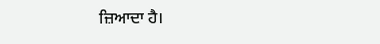ਜ਼ਿਆਦਾ ਹੈ।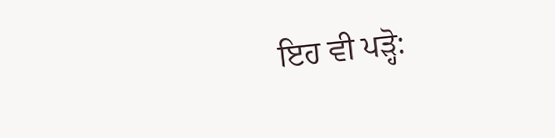ਇਹ ਵੀ ਪੜ੍ਹੋ: